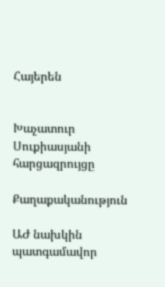Հայերեն


Խաչատուր Սուքիասյանի հարցազրույցը

Քաղաքականություն

ԱԺ նախկին պատգամավոր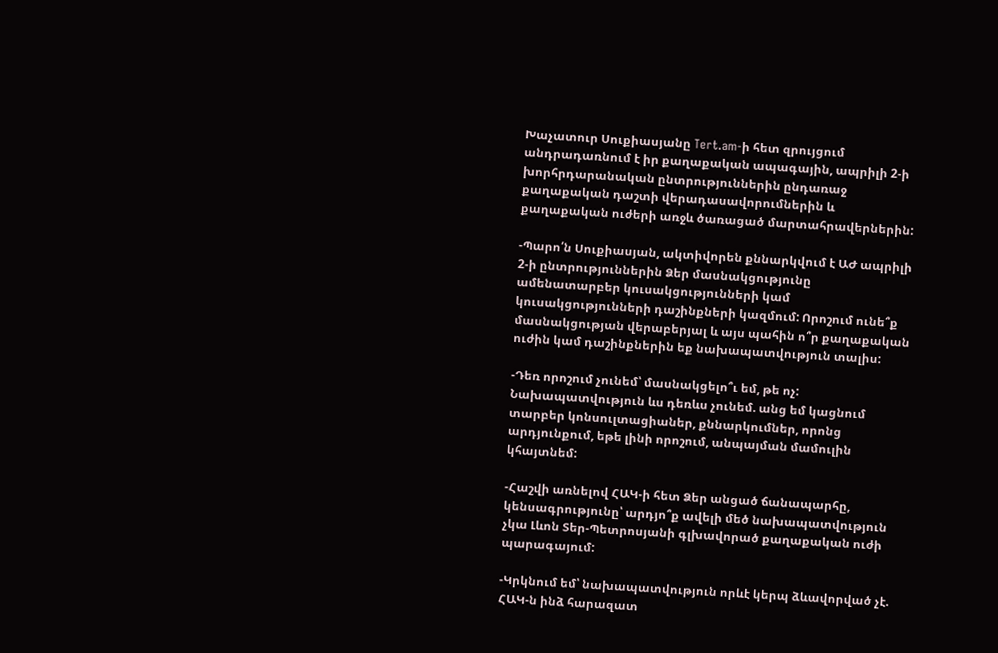Խաչատուր Սուքիասյանը Tert.am-ի հետ զրույցում անդրադառնում է իր քաղաքական ապագային, ապրիլի 2-ի խորհրդարանական ընտրություններին ընդառաջ քաղաքական դաշտի վերադասավորումներին և քաղաքական ուժերի առջև ծառացած մարտահրավերներին:

-Պարո՛ն Սուքիասյան, ակտիվորեն քննարկվում է ԱԺ ապրիլի 2-ի ընտրություններին Ձեր մասնակցությունը ամենատարբեր կուսակցությունների կամ կուսակցությունների դաշինքների կազմում: Որոշում ունե՞ք մասնակցության վերաբերյալ և այս պահին ո՞ր քաղաքական ուժին կամ դաշինքներին եք նախապատվություն տալիս:

-Դեռ որոշում չունեմ՝ մասնակցելո՞ւ եմ, թե ոչ: Նախապատվություն ևս դեռևս չունեմ. անց եմ կացնում տարբեր կոնսուլտացիաներ, քննարկումներ, որոնց արդյունքում, եթե լինի որոշում, անպայման մամուլին կհայտնեմ:

-Հաշվի առնելով ՀԱԿ-ի հետ Ձեր անցած ճանապարհը, կենսագրությունը՝ արդյո՞ք ավելի մեծ նախապատվություն չկա Լևոն Տեր-Պետրոսյանի գլխավորած քաղաքական ուժի պարագայում:

-Կրկնում եմ՝ նախապատվություն որևէ կերպ ձևավորված չէ. ՀԱԿ-ն ինձ հարազատ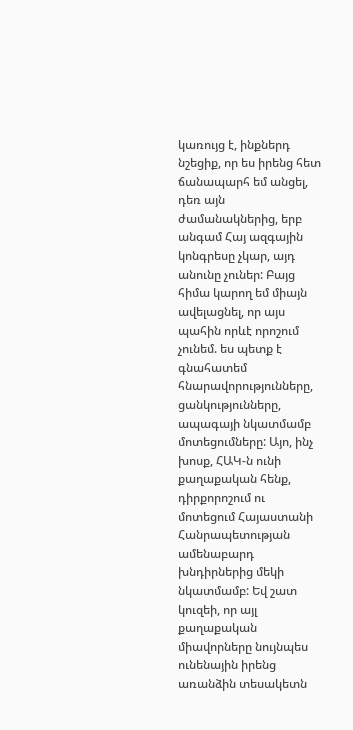կառույց է, ինքներդ նշեցիք, որ ես իրենց հետ ճանապարհ եմ անցել, դեռ այն ժամանակներից, երբ անգամ Հայ ազգային կոնգրեսը չկար, այդ անունը չուներ: Բայց հիմա կարող եմ միայն ավելացնել, որ այս պահին որևէ որոշում չունեմ. ես պետք է գնահատեմ հնարավորությունները, ցանկությունները, ապագայի նկատմամբ մոտեցումները: Այո, ինչ խոսք, ՀԱԿ-ն ունի քաղաքական հենք, դիրքորոշում ու մոտեցում Հայաստանի Հանրապետության ամենաբարդ խնդիրներից մեկի նկատմամբ: Եվ շատ կուզեի, որ այլ քաղաքական միավորները նույնպես ունենային իրենց առանձին տեսակետն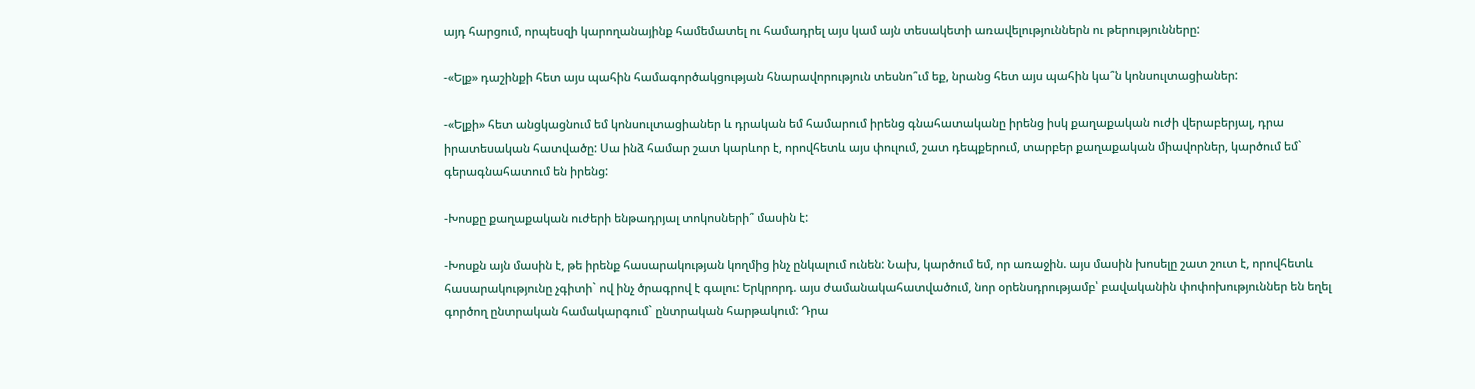այդ հարցում, որպեսզի կարողանայինք համեմատել ու համադրել այս կամ այն տեսակետի առավելություններն ու թերությունները:

-«Ելք» դաշինքի հետ այս պահին համագործակցության հնարավորություն տեսնո՞ւմ եք, նրանց հետ այս պահին կա՞ն կոնսուլտացիաներ:

-«Ելքի» հետ անցկացնում եմ կոնսուլտացիաներ և դրական եմ համարում իրենց գնահատականը իրենց իսկ քաղաքական ուժի վերաբերյալ, դրա իրատեսական հատվածը: Սա ինձ համար շատ կարևոր է, որովհետև այս փուլում, շատ դեպքերում, տարբեր քաղաքական միավորներ, կարծում եմ` գերագնահատում են իրենց:

-Խոսքը քաղաքական ուժերի ենթադրյալ տոկոսների՞ մասին է:

-Խոսքն այն մասին է, թե իրենք հասարակության կողմից ինչ ընկալում ունեն: Նախ, կարծում եմ, որ առաջին. այս մասին խոսելը շատ շուտ է, որովհետև հասարակությունը չգիտի` ով ինչ ծրագրով է գալու: Երկրորդ. այս ժամանակահատվածում, նոր օրենսդրությամբ՝ բավականին փոփոխություններ են եղել գործող ընտրական համակարգում` ընտրական հարթակում: Դրա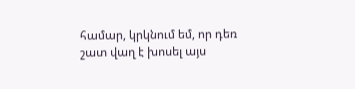համար, կրկնում եմ, որ դեռ շատ վաղ է խոսել այս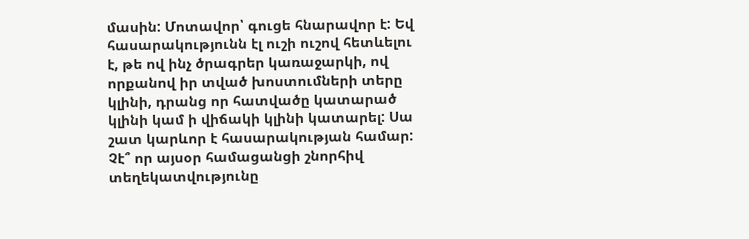մասին: Մոտավոր՝ գուցե հնարավոր է: Եվ հասարակությունն էլ ուշի ուշով հետևելու է, թե ով ինչ ծրագրեր կառաջարկի, ով որքանով իր տված խոստումների տերը կլինի, դրանց որ հատվածը կատարած կլինի կամ ի վիճակի կլինի կատարել: Սա շատ կարևոր է հասարակության համար: Չէ՞ որ այսօր համացանցի շնորհիվ տեղեկատվությունը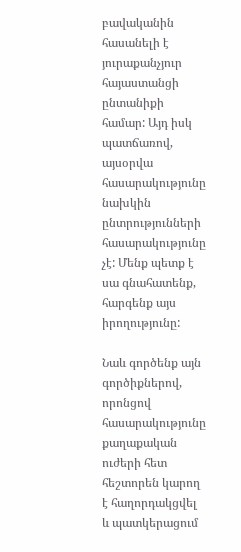բավականին հասանելի է յուրաքանչյուր հայաստանցի ընտանիքի համար: Այդ իսկ պատճառով, այսօրվա հասարակությունը նախկին ընտրությունների հասարակությունը չէ: Մենք պետք է սա գնահատենք, հարգենք այս իրողությունը:

Նաև գործենք այն գործիքներով, որոնցով հասարակությունը քաղաքական ուժերի հետ հեշտորեն կարող է հաղորդակցվել և պատկերացում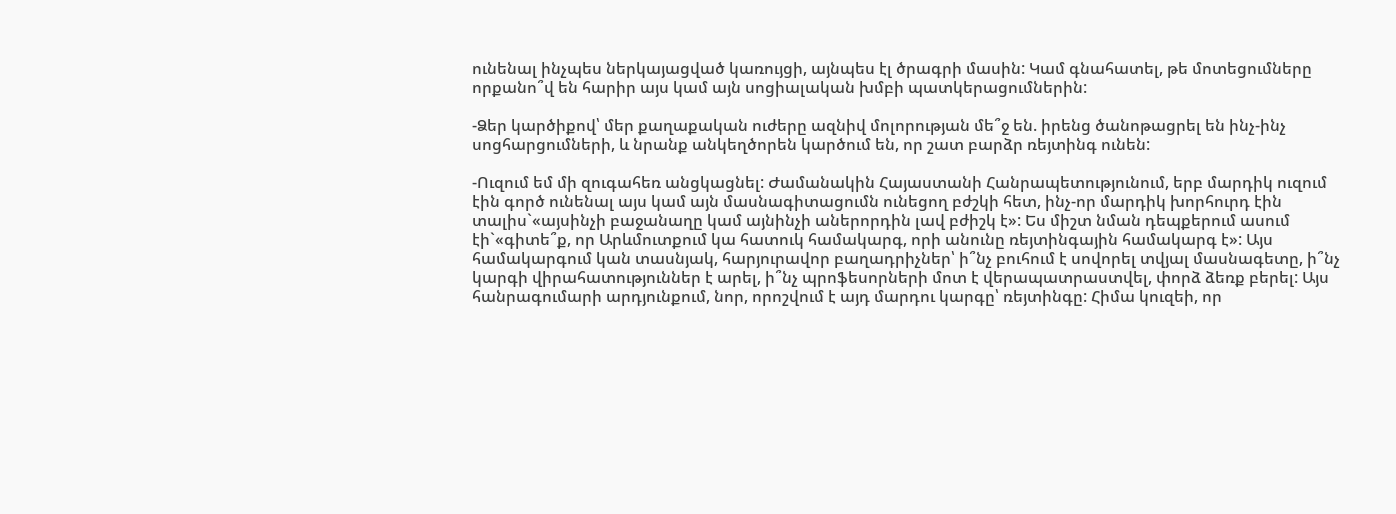ունենալ ինչպես ներկայացված կառույցի, այնպես էլ ծրագրի մասին: Կամ գնահատել, թե մոտեցումները որքանո՞վ են հարիր այս կամ այն սոցիալական խմբի պատկերացումներին:

-Ձեր կարծիքով՝ մեր քաղաքական ուժերը ազնիվ մոլորության մե՞ջ են. իրենց ծանոթացրել են ինչ-ինչ սոցհարցումների, և նրանք անկեղծորեն կարծում են, որ շատ բարձր ռեյտինգ ունեն:

-Ուզում եմ մի զուգահեռ անցկացնել: Ժամանակին Հայաստանի Հանրապետությունում, երբ մարդիկ ուզում էին գործ ունենալ այս կամ այն մասնագիտացումն ունեցող բժշկի հետ, ինչ-որ մարդիկ խորհուրդ էին տալիս`«այսինչի բաջանաղը կամ այնինչի աներորդին լավ բժիշկ է»: Ես միշտ նման դեպքերում ասում էի`«գիտե՞ք, որ Արևմուտքում կա հատուկ համակարգ, որի անունը ռեյտինգային համակարգ է»: Այս համակարգում կան տասնյակ, հարյուրավոր բաղադրիչներ՝ ի՞նչ բուհում է սովորել տվյալ մասնագետը, ի՞նչ կարգի վիրահատություններ է արել, ի՞նչ պրոֆեսորների մոտ է վերապատրաստվել, փորձ ձեռք բերել: Այս հանրագումարի արդյունքում, նոր, որոշվում է այդ մարդու կարգը՝ ռեյտինգը: Հիմա կուզեի, որ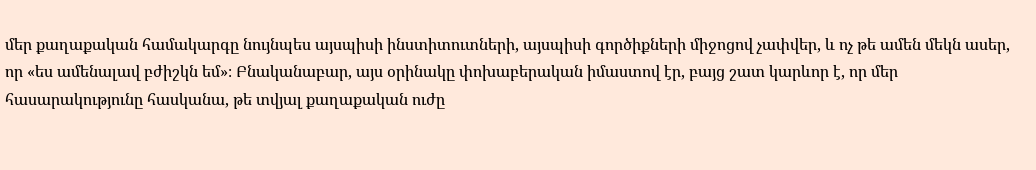մեր քաղաքական համակարգը նույնպես այսպիսի ինստիտուտների, այսպիսի գործիքների միջոցով չափվեր, և ոչ թե ամեն մեկն ասեր, որ «ես ամենալավ բժիշկն եմ»։ Բնականաբար, այս օրինակը փոխաբերական իմաստով էր, բայց շատ կարևոր է, որ մեր հասարակությունը հասկանա, թե տվյալ քաղաքական ուժը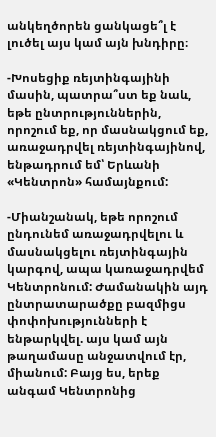անկեղծորեն ցանկացե՞լ է լուծել այս կամ այն խնդիրը։

-Խոսեցիք ռեյտինգայինի մասին, պատրա՞ստ եք նաև, եթե ընտրություններին, որոշում եք, որ մասնակցում եք, առաջադրվել ռեյտինգայինով, ենթադրում եմ՝ Երևանի «Կենտրոն» համայնքում:

-Միանշանակ, եթե որոշում ընդունեմ առաջադրվելու և մասնակցելու ռեյտինգային կարգով, ապա կառաջադրվեմ Կենտրոնում: Ժամանակին այդ ընտրատարածքը բազմիցս փոփոխությունների է ենթարկվել. այս կամ այն թաղամասը անջատվում էր, միանում: Բայց ես, երեք անգամ Կենտրոնից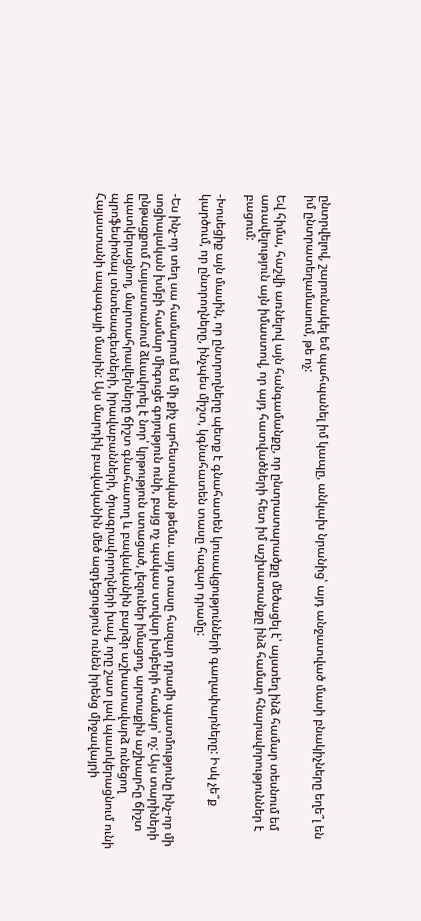ընտրվելով, շարունակել եմ պահպանել իմ կապը, անկախ նրանից՝ այդ անջատված մասի բնակիչները եղե՞լ են իմ ընտրատեղամասում, թե ոչ:

Եվ հիմա, հաշվի առնելով այն հանգամանքը, որ ընտրատարածքը մեծացել է՝ այստեղ ինձ համար տեսնում եմ առավելություն այն իմաստով, որ այդ հատվածների հետ իմ աշխատանքը ինձ համար հնարավորություններ է բացում:

-Խոսեցիք այն մասին, որ ընտրողները պետք է գնահատեն կուսակցությունների գաղափարները: Իսկ չե՞ք կարծում, որ ընտրողները, ինչպես միշտ, կգնահատեն տասը հազար դրամը:

-Ես ինչ-որ տեղ սա համարում եմ մի քիչ արհեստական թեմա. այդ տասը հազար դրամի պատմությունը ինչ-որ մի սոցիալական խմբի համար միգուցե գոյություն ունի, բայց ոչ պակաս ստվար խմբերի համար՝ ոչ: Այս տարիների ընթացքում Հայաստանում ձևավորել է նոր՝ կրթություն ստացած, լեզուներ իմացող, արտաքին աշխարհը ճիշտ պատկերացնող, մարտահրավերները ճիշտ գնահատող և բավականին բարձր աշխատավարձ ունեցող պրոֆեսիոնալ տնտեսագետների, իրավաբանների, ծրագրավորողների խավ, որը շատ լավ պատկերացնում ունի Հայաստանի ապագայի մասին: Այս մարդիկ բավականին մեծ ազդեցություն ունեն իրենց միջավայրի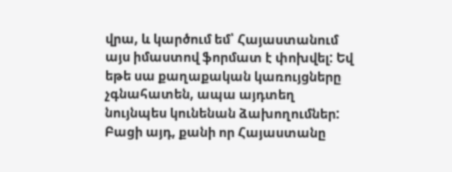վրա, և կարծում եմ՝ Հայաստանում այս իմաստով ֆորմատ է փոխվել: Եվ եթե սա քաղաքական կառույցները չգնահատեն, ապա այդտեղ նույնպես կունենան ձախողումներ: Բացի այդ, քանի որ Հայաստանը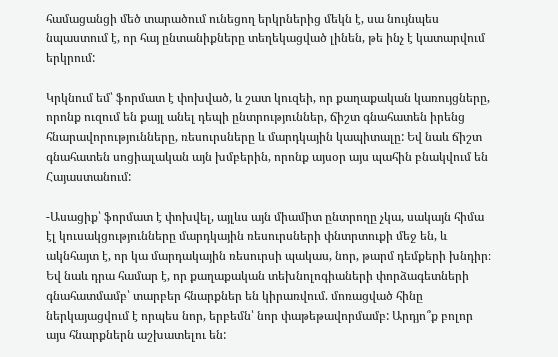համացանցի մեծ տարածում ունեցող երկրներից մեկն է, սա նույնպես նպաստում է, որ հայ ընտանիքները տեղեկացված լինեն, թե ինչ է կատարվում երկրում:

Կրկնում եմ՝ ֆորմատ է փոխված, և շատ կուզեի, որ քաղաքական կառույցները, որոնք ուզում են քայլ անել դեպի ընտրություններ, ճիշտ գնահատեն իրենց հնարավորությունները, ռեսուրսները և մարդկային կապիտալը: Եվ նաև ճիշտ գնահատեն սոցիալական այն խմբերին, որոնք այսօր այս պահին բնակվում են Հայաստանում:

-Ասացիք՝ ֆորմատ է փոխվել, այլևս այն միամիտ ընտրողը չկա, սակայն հիմա էլ կուսակցությունները մարդկային ռեսուրսների փնտրտուքի մեջ են, և ակնհայտ է, որ կա մարդակային ռեսուրսի պակաս, նոր, թարմ դեմքերի խնդիր։ Եվ նաև դրա համար է, որ քաղաքական տեխնոլոգիաների փորձագետների գնահատմամբ՝ տարբեր հնարքներ են կիրառվում. մոռացված հինը ներկայացվում է որպես նոր, երբեմն՝ նոր փաթեթավորմամբ: Արդյո՞ք բոլոր այս հնարքներն աշխատելու են: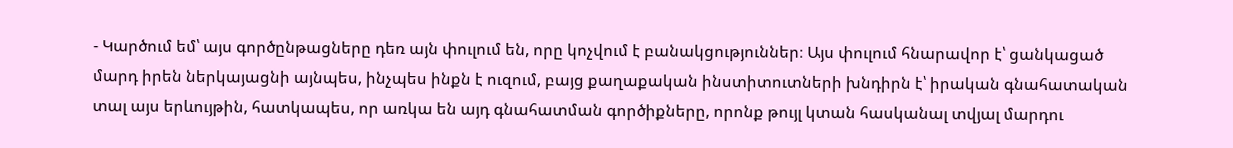- Կարծում եմ՝ այս գործընթացները դեռ այն փուլում են, որը կոչվում է բանակցություններ։ Այս փուլում հնարավոր է՝ ցանկացած մարդ իրեն ներկայացնի այնպես, ինչպես ինքն է ուզում, բայց քաղաքական ինստիտուտների խնդիրն է՝ իրական գնահատական տալ այս երևույթին, հատկապես, որ առկա են այդ գնահատման գործիքները, որոնք թույլ կտան հասկանալ տվյալ մարդու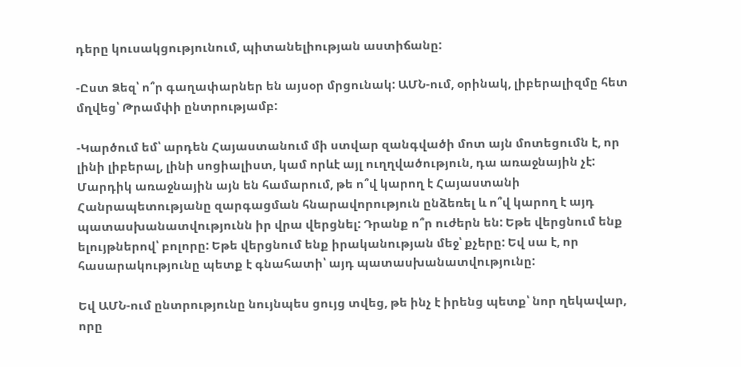դերը կուսակցությունում, պիտանելիության աստիճանը:

-Ըստ Ձեզ՝ ո՞ր գաղափարներ են այսօր մրցունակ: ԱՄՆ-ում, օրինակ, լիբերալիզմը հետ մղվեց՝ Թրամփի ընտրությամբ:

-Կարծում եմ՝ արդեն Հայաստանում մի ստվար զանգվածի մոտ այն մոտեցումն է, որ լինի լիբերալ, լինի սոցիալիստ, կամ որևէ այլ ուղղվածություն, դա առաջնային չէ: Մարդիկ առաջնային այն են համարում, թե ո՞վ կարող է Հայաստանի Հանրապետությանը զարգացման հնարավորություն ընձեռել և ո՞վ կարող է այդ պատասխանատվությունն իր վրա վերցնել: Դրանք ո՞ր ուժերն են: Եթե վերցնում ենք ելույթներով՝ բոլորը: Եթե վերցնում ենք իրականության մեջ՝ քչերը: Եվ սա է, որ հասարակությունը պետք է գնահատի՝ այդ պատասխանատվությունը:

Եվ ԱՄՆ-ում ընտրությունը նույնպես ցույց տվեց, թե ինչ է իրենց պետք՝ նոր ղեկավար, որը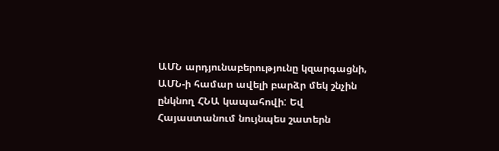ԱՄՆ արդյունաբերությունը կզարգացնի, ԱՄՆ-ի համար ավելի բարձր մեկ շնչին ընկնող ՀՆԱ կապահովի: Եվ Հայաստանում նույնպես շատերն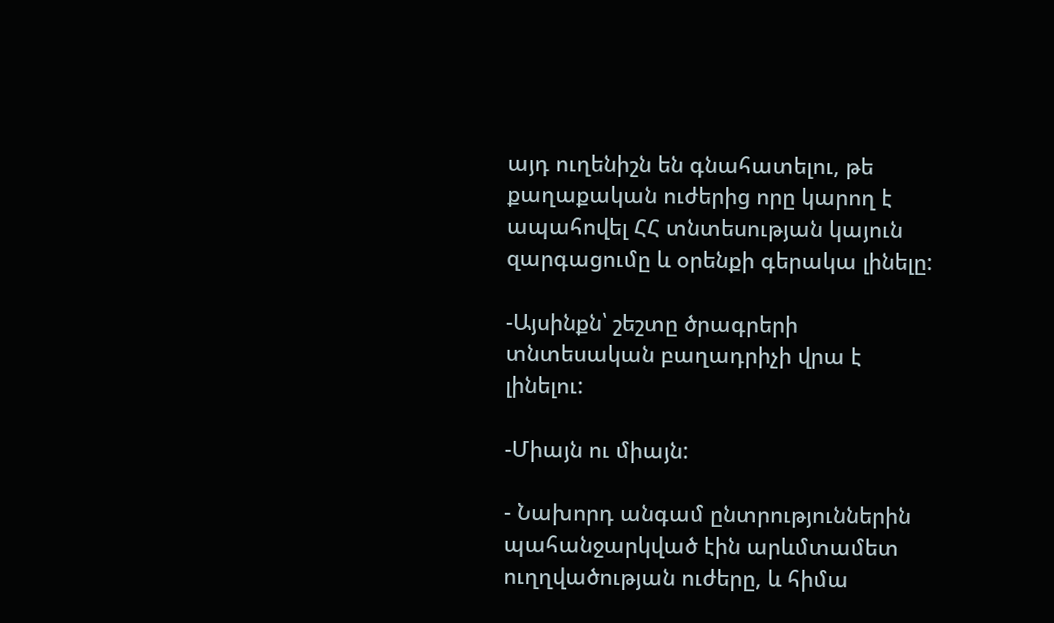այդ ուղենիշն են գնահատելու, թե քաղաքական ուժերից որը կարող է ապահովել ՀՀ տնտեսության կայուն զարգացումը և օրենքի գերակա լինելը:

-Այսինքն՝ շեշտը ծրագրերի տնտեսական բաղադրիչի վրա է լինելու:

-Միայն ու միայն:

- Նախորդ անգամ ընտրություններին պահանջարկված էին արևմտամետ ուղղվածության ուժերը, և հիմա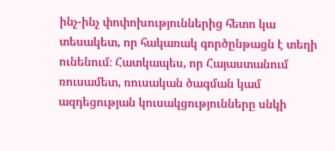ինչ-ինչ փոփոխություններից հետո կա տեսակետ, որ հակառակ գործընթացն է տեղի ունենում։ Հատկապես, որ Հայաստանում ռուսամետ, ռուսական ծագման կամ ազդեցության կուսակցությունները սնկի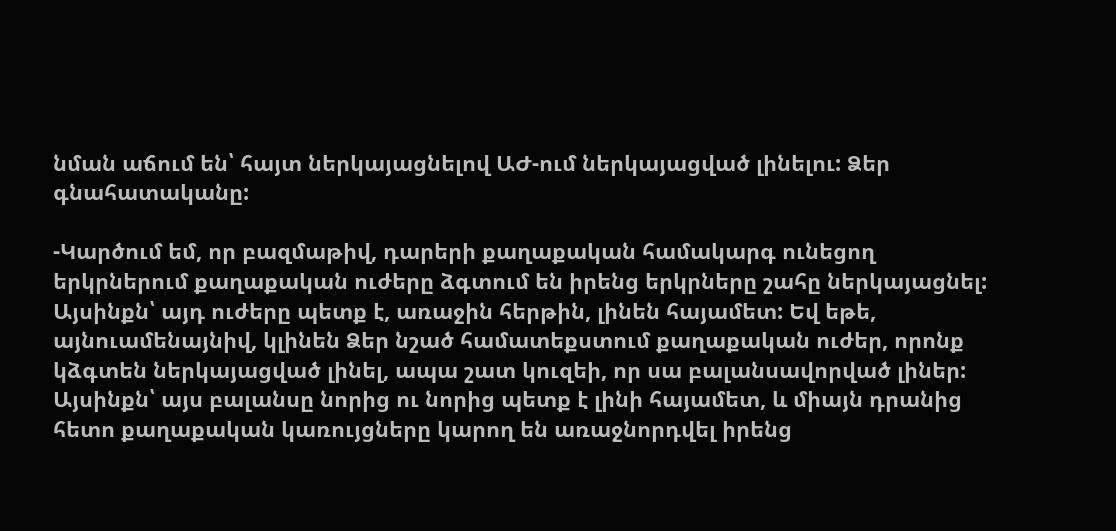նման աճում են՝ հայտ ներկայացնելով ԱԺ-ում ներկայացված լինելու: Ձեր գնահատականը:

-Կարծում եմ, որ բազմաթիվ, դարերի քաղաքական համակարգ ունեցող երկրներում քաղաքական ուժերը ձգտում են իրենց երկրները շահը ներկայացնել: Այսինքն՝ այդ ուժերը պետք է, առաջին հերթին, լինեն հայամետ: Եվ եթե, այնուամենայնիվ, կլինեն Ձեր նշած համատեքստում քաղաքական ուժեր, որոնք կձգտեն ներկայացված լինել, ապա շատ կուզեի, որ սա բալանսավորված լիներ: Այսինքն՝ այս բալանսը նորից ու նորից պետք է լինի հայամետ, և միայն դրանից հետո քաղաքական կառույցները կարող են առաջնորդվել իրենց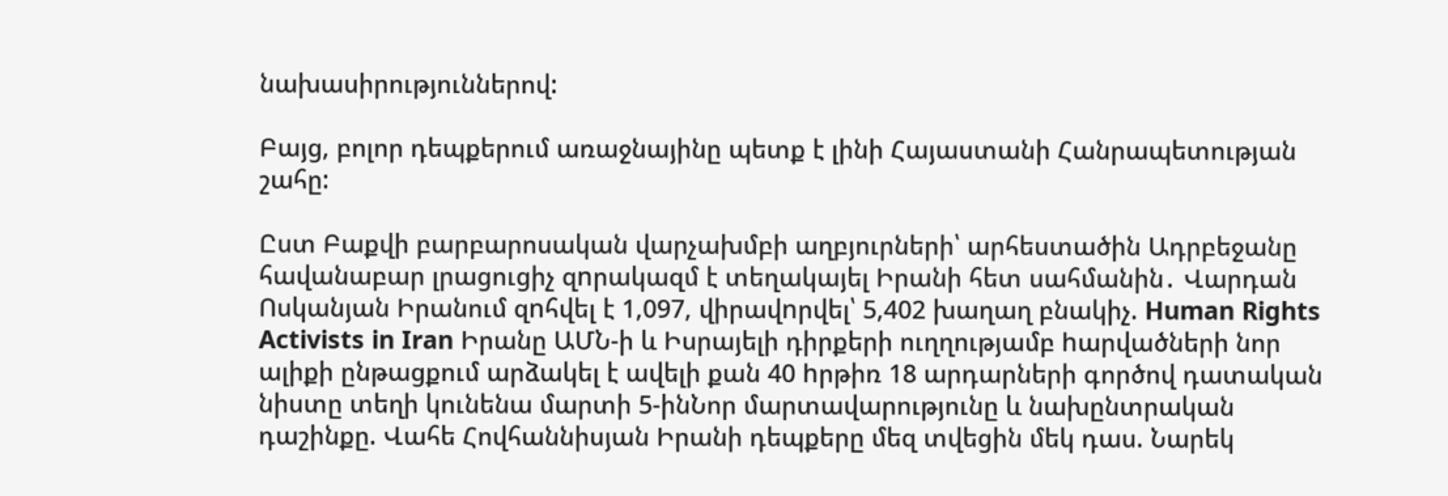նախասիրություններով:

Բայց, բոլոր դեպքերում առաջնայինը պետք է լինի Հայաստանի Հանրապետության շահը:

Ըստ Բաքվի բարբարոսական վարչախմբի աղբյուրների՝ արհեստածին Ադրբեջանը հավանաբար լրացուցիչ զnրակազմ է տեղակայել Իրանի հետ սահմանին․ Վարդան Ոսկանյան Իրանում զnհվել է 1,097, վիրավnրվել՝ 5,402 խաղաղ բնակիչ. Human Rights Activists in Iran Իրանը ԱՄՆ-ի և Իսրայելի դիրքերի ուղղությամբ hարվածների նոր ալիքի ընթացքում արձակել է ավելի քան 40 hրթիռ 18 արդարների գործով դատական նիստը տեղի կունենա մարտի 5-ինՆոր մարտավարությունը և նախընտրական դաշինքը. Վահե Հովհաննիսյան Իրանի դեպքերը մեզ տվեցին մեկ դաս. Նարեկ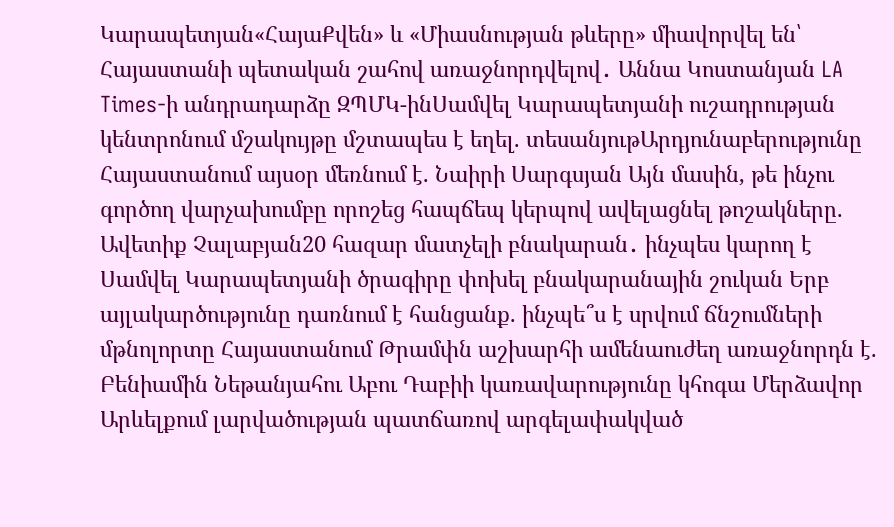Կարապետյան«ՀայաՔվեն» և «Միասնության թևերը» միավորվել են՝ Հայաստանի պետական շահով առաջնորդվելով․ Աննա Կոստանյան LA Times-ի անդրադարձը ԶՊՄԿ-ինՍամվել Կարապետյանի ուշադրության կենտրոնում մշակույթը մշտապես է եղել. տեսանյութԱրդյունաբերությունը Հայաստանում այսօր մեռնում է. Նաիրի Սարգսյան Այն մասին, թե ինչու գործող վարչախումբը որոշեց հապճեպ կերպով ավելացնել թոշակները. Ավետիք Չալաբյան20 հազար մատչելի բնակարան․ ինչպես կարող է Սամվել Կարապետյանի ծրագիրը փոխել բնակարանային շուկան Երբ այլակարծությունը դառնում է հանցանք. ինչպե՞ս է սրվում ճնշումների մթնոլորտը Հայաստանում Թրամփն աշխարհի ամենաուժեղ առաջնորդն է. Բենիամին Նեթանյահու Աբու Դաբիի կառավարությունը կհոգա Մերձավոր Արևելքում լարվածության պատճառով արգելափակված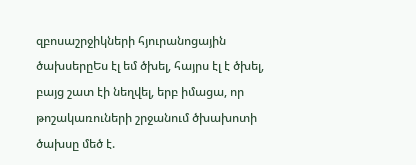զբոսաշրջիկների հյուրանոցային ծախսերըԵս էլ եմ ծխել, հայրս էլ է ծխել, բայց շատ էի նեղվել, երբ իմացա, որ թոշակառուների շրջանում ծխախոտի ծախսը մեծ է.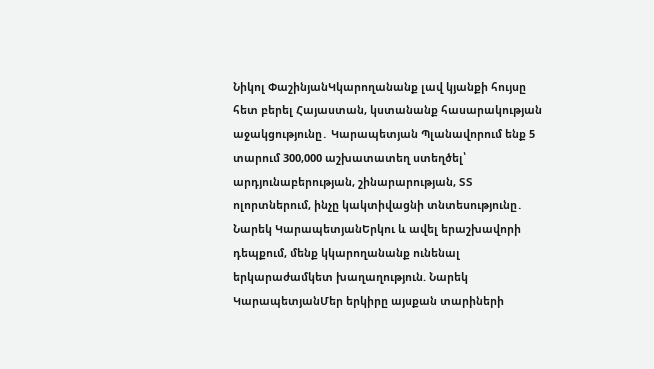Նիկոլ ՓաշինյանԿկարողանանք լավ կյանքի հույսը հետ բերել Հայաստան, կստանանք հասարակության աջակցությունը․ Կարապետյան Պլանավորում ենք 5 տարում 300,000 աշխատատեղ ստեղծել՝ արդյունաբերության, շինարարության, ՏՏ ոլորտներում, ինչը կակտիվացնի տնտեսությունը․ Նարեկ ԿարապետյանԵրկու և ավել երաշխավորի դեպքում, մենք կկարողանանք ունենալ երկարաժամկետ խաղաղություն. Նարեկ ԿարապետյանՄեր երկիրը այսքան տարիների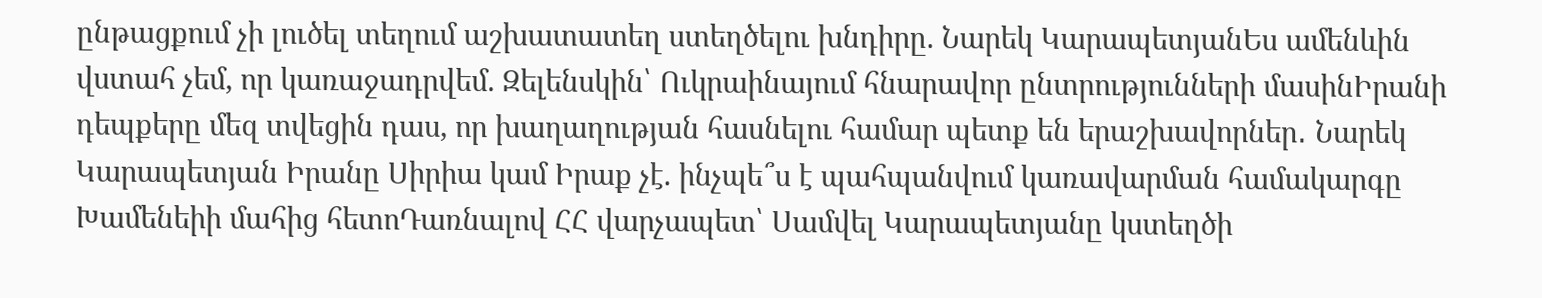ընթացքում չի լուծել տեղում աշխատատեղ ստեղծելու խնդիրը. Նարեկ ԿարապետյանԵս ամենևին վստահ չեմ, որ կառաջադրվեմ. Զելենսկին՝ Ուկրաինայում հնարավոր ընտրությունների մասինԻրանի դեպքերը մեզ տվեցին դաս, որ խաղաղության հասնելու համար պետք են երաշխավորներ․ Նարեկ Կարապետյան Իրանը Սիրիա կամ Իրաք չէ. ինչպե՞ս է պահպանվում կառավարման համակարգը Խամենեիի մահից հետոԴառնալով ՀՀ վարչապետ՝ Սամվել Կարապետյանը կստեղծի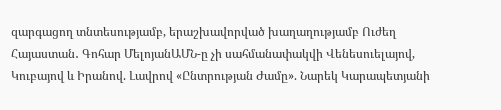զարգացող տնտեսությամբ, երաշխավորված խաղաղությամբ Ուժեղ Հայաստան․ Գոհար ՄելոյանԱՄՆ-ը չի սահմանափակվի Վենեսուելայով, Կուբայով և Իրանով. Լավրով «Ընտրության Ժամը». Նարեկ Կարապետյանի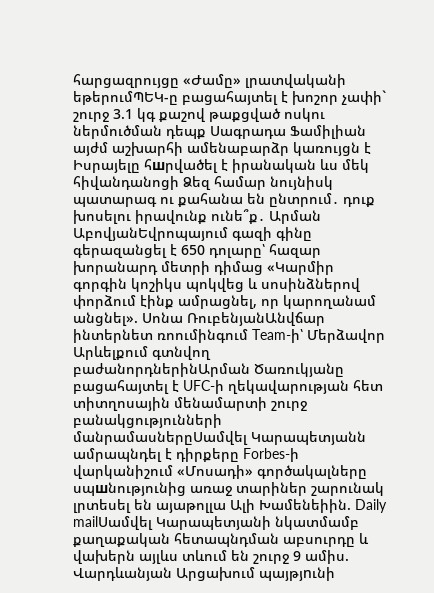հարցազրույցը «Ժամը» լրատվականի եթերումՊԵԿ-ը բացահայտել է խոշոր չափի` շուրջ 3.1 կգ քաշով թաքցված ոսկու ներմուծման դեպք Սագրադա Ֆամիլիան այժմ աշխարհի ամենաբարձր կառույցն է Իսրայելը հшրվածել է իրանական ևս մեկ հիվանդանոցի Ձեզ համար նույնիսկ պատարագ ու քահանա են ընտրում․ դուք խոսելու իրավունք ունե՞ք․ Արման ԱբովյանԵվրոպայում գազի գինը գերազանցել է 650 դոլարը՝ հազար խորանարդ մետրի դիմաց «Կարմիր գորգին կոշիկս պոկվեց և սոսինձներով փորձում էինք ամրացնել, որ կարողանամ անցնել». Սոնա ՌուբենյանԱնվճար ինտերնետ ռոումինգում Team-ի՝ Մերձավոր Արևելքում գտնվող բաժանորդներինԱրման Ծառուկյանը բացահայտել է UFC-ի ղեկավարության հետ տիտղոսային մենամարտի շուրջ բանակցությունների մանրամասներըՍամվել Կարապետյանն ամրապնդել է դիրքերը Forbes-ի վարկանիշում «Մոսադի» գործակալները սպшնությունից առաջ տարիներ շարունակ լրտեսել են այաթոլլա Ալի Խամենեիին. Daily mailՍամվել Կարապետյանի նկատմամբ քաղաքական հետապնդման աբսուրդը և վախերն այլևս տևում են շուրջ 9 ամիս. Վարդևանյան Արցախում պայթյnւնի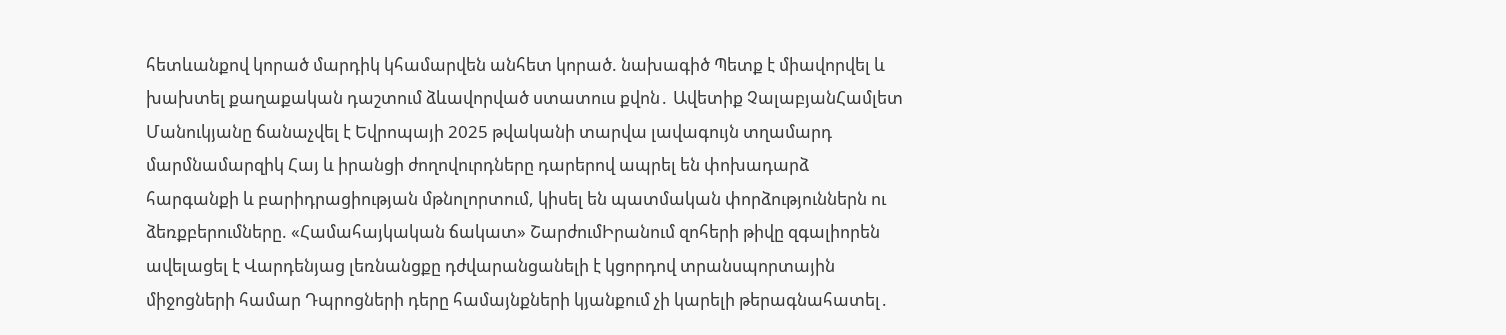հետևանքով կորած մարդիկ կհամարվեն անհետ կորած. նախագիծ Պետք է միավորվել և խախտել քաղաքական դաշտում ձևավորված ստատուս քվոն․ Ավետիք ՉալաբյանՀամլետ Մանուկյանը ճանաչվել է Եվրոպայի 2025 թվականի տարվա լավագույն տղամարդ մարմնամարզիկ Հայ և իրանցի ժողովուրդները դարերով ապրել են փոխադարձ հարգանքի և բարիդրացիության մթնոլորտում, կիսել են պատմական փորձություններն ու ձեռքբերումները. «Համահայկական ճակատ» ՇարժումԻրանում զոհերի թիվը զգալիորեն ավելացել է Վարդենյաց լեռնանցքը դժվարանցանելի է կցորդով տրանսպորտային միջոցների համար Դպրոցների դերը համայնքների կյանքում չի կարելի թերագնահատել․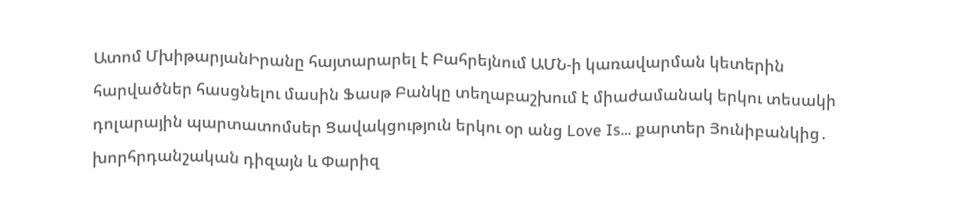Ատոմ ՄխիթարյանԻրանը հայտարարել է Բահրեյնում ԱՄՆ-ի կառավարման կետերին հարվածներ հասցնելու մասին Ֆասթ Բանկը տեղաբաշխում է միաժամանակ երկու տեսակի դոլարային պարտատոմսեր Ցավակցություն երկու օր անց Love Is… քարտեր Յունիբանկից․ խորհրդանշական դիզայն և Փարիզ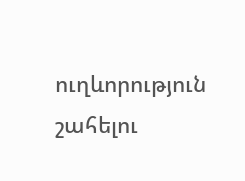ուղևորություն շահելու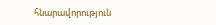հնարավորություն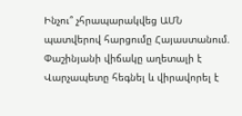Ինչու՞ չհրապարակվեց ԱՄՆ պատվերով հարցումը Հայաստանում. Փաշինյանի վիճակը աղետալի է Վարչապետը հեգնել և վիրավորել է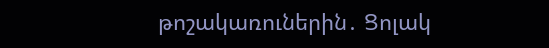թոշակառուներին․ Ցոլակ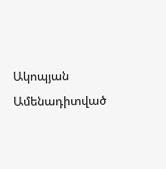Ակոպյան
Ամենադիտված